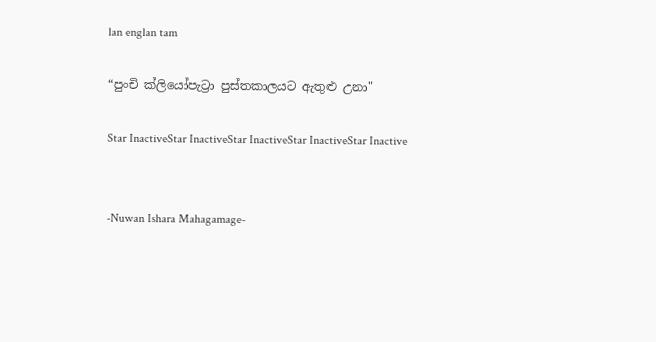lan englan tam

“පුංචි ක්ලියෝපැට්‍රා පුස්තකාලයට ඇතුළු උනා"

Star InactiveStar InactiveStar InactiveStar InactiveStar Inactive


-Nuwan Ishara Mahagamage-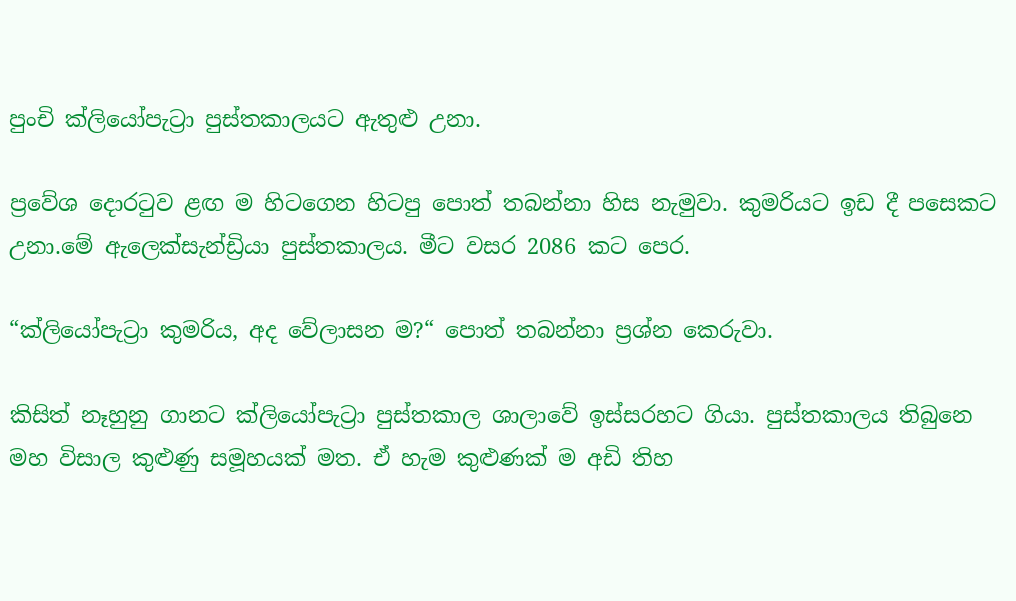පුංචි ක්ලියෝපැට්‍රා පුස්තකාලයට ඇතුළු උනා.

ප්‍රවේශ දොරටුව ළඟ ම හිටගෙන හිටපු පොත් තබන්නා හිස නැමුවා. කුමරියට ඉඩ දී පසෙකට උනා.මේ ඇලෙක්සැන්ඩ්‍රියා පුස්තකාලය. මීට වසර 2086 කට පෙර.

“ක්ලියෝපැට්‍රා කුමරිය, අද වේලාසන ම?“ පොත් තබන්නා ප්‍රශ්න කෙරුවා.

කිසිත් නෑහුනු ගානට ක්ලියෝපැට්‍රා පුස්තකාල ශාලාවේ ඉස්සරහට ගියා. පුස්තකාලය තිබුනෙ මහ විසාල කුළුණු සමූහයක් මත. ඒ හැම කුළුණක් ම අඩි තිහ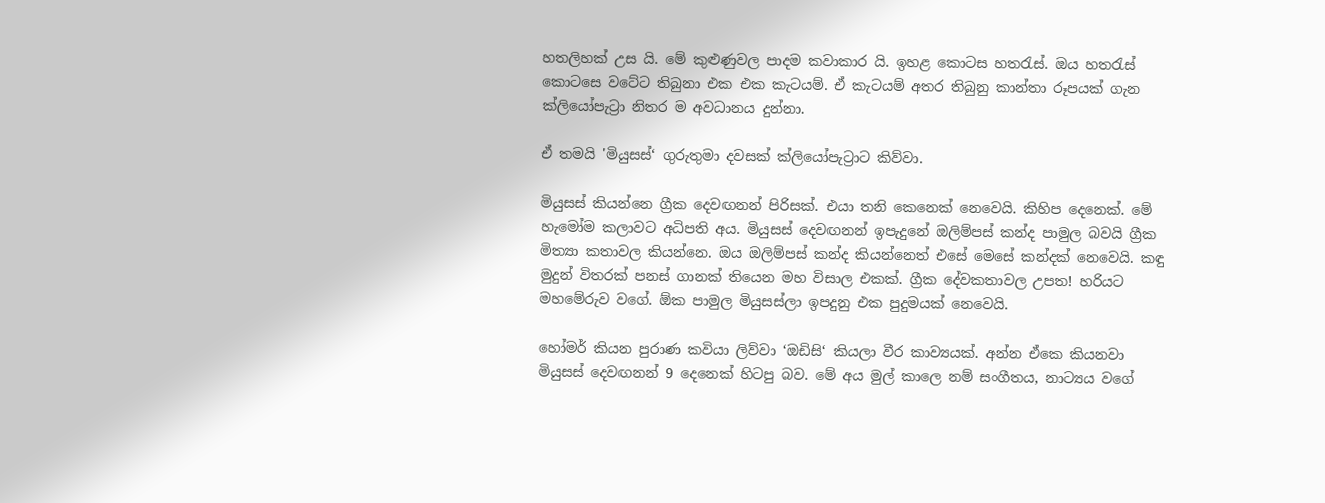හතලිහක් උස යි. මේ කුළුණුවල පාදම කවාකාර යි. ඉහළ කොටස හතරැස්. ඔය හතරැස් කොටසෙ වටේට තිබුනා එක එක කැටයම්. ඒ කැටයම් අතර තිබුනු කාන්තා රූපයක් ගැන ක්ලියෝපැට්‍රා නිතර ම අවධානය දුන්නා.

ඒ තමයි 'මියුසස්‘ ගුරුතුමා දවසක් ක්ලියෝපැට්‍රාට කිව්වා.

මියුසස් කියන්නෙ ග්‍රීක දෙවඟනන් පිරිසක්. එයා තනි කෙනෙක් නෙවෙයි. කිහිප දෙනෙක්. මේ හැමෝම කලාවට අධිපති අය. මියුසස් දෙවඟනන් ඉපැදුනේ ඔලිම්පස් කන්ද පාමුල බවයි ග්‍රීක මිත්‍යා කතාවල කියන්නෙ. ඔය ඔලිම්පස් කන්ද කියන්නෙත් එසේ මෙසේ කන්දක් නෙවෙයි. කඳු මුදුන් විතරක් පනස් ගානක් තියෙන මහ විසාල එකක්. ග්‍රීක දේවකතාවල උපත! හරියට මහමේරුව වගේ. ඕක පාමුල මියුසස්ලා ඉපදුනු එක පුදුමයක් නෙවෙයි.

හෝමර් කියන පුරාණ කවියා ලිව්වා ‘ඔඩිසි‘ කියලා වීර කාව්‍යයක්. අන්න ඒකෙ කියනවා මියුසස් දෙවඟනන් 9 දෙනෙක් හිටපු බව. මේ අය මුල් කාලෙ නම් සංගීතය, නාට්‍යය වගේ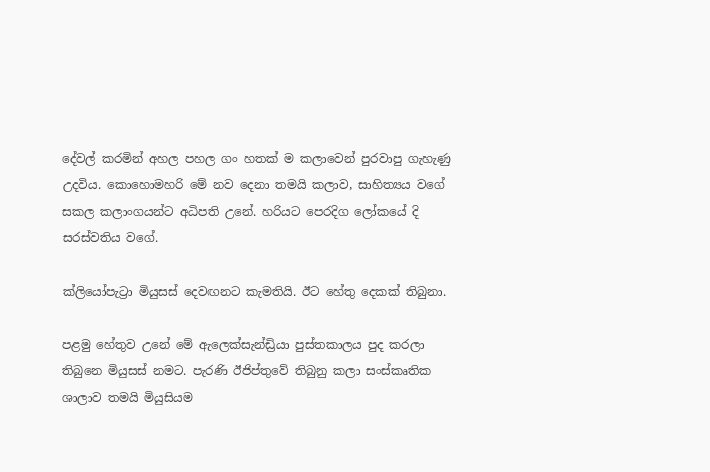දේවල් කරමින් අහල පහල ගං හතක් ම කලාවෙන් පුරවාපු ගැහැණු උදවිය. කොහොමහරි මේ නව දෙනා තමයි කලාව, සාහිත්‍යය වගේ සකල කලාංගයන්ට අධිපති උනේ. හරියට පෙරදිග ලෝකයේ දි සරස්වතිය වගේ.

ක්ලියෝපැට්‍රා මියුසස් දෙවඟනට කැමතියි. ඊට හේතු දෙකක් තිබුනා.

පළමු හේතුව උනේ මේ ඇලෙක්සැන්ඩ්‍රියා පුස්තකාලය පුද කරලා තිබුනෙ මියුසස් නමට. පැරණි ඊජිප්තුවේ තිබුනු කලා සංස්කෘතික ශාලාව තමයි මියුසියම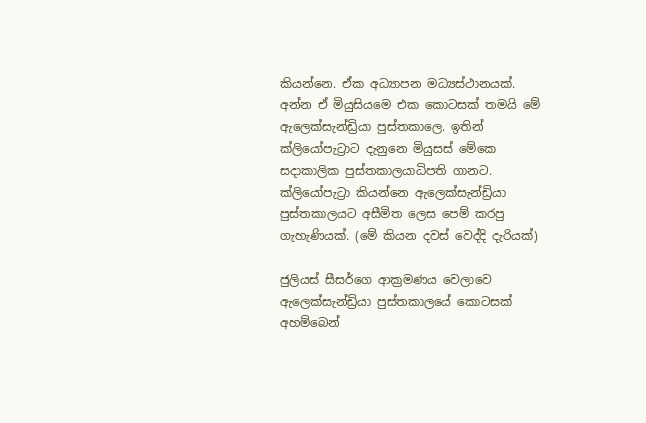කියන්නෙ. ඒක අධ්‍යාපන මධ්‍යස්ථානයක්. අන්න ඒ මියුසියමෙ එක කොටසක් තමයි මේ ඇලෙක්සැන්ඩ්‍රියා පුස්තකාලෙ. ඉතින් ක්ලියෝපැට්‍රාට දැනුනෙ මියුසස් මේකෙ සදාකාලික පුස්තකාලයාධිපති ගානට. ක්ලියෝපැට්‍රා කියන්නෙ ඇලෙක්සැන්ඩ්‍රියා පුස්තකාලයට අසීමිත ලෙස පෙම් කරපු ගැහැණියක්. (මේ කියන දවස් වෙද්දි දැරියක්)

ජුලියස් සීසර්ගෙ ආක්‍රමණය වෙලාවෙ ඇලෙක්සැන්ඩ්‍රියා පුස්තකාලයේ කොටසක් අහම්බෙන්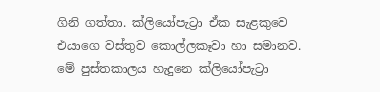ගිනි ගත්තා. ක්ලියෝපැට්‍රා ඒක සැළකුවෙ එයාගෙ වස්තුව කොල්ලකෑවා හා සමානව. මේ පුස්තකාලය හැදුනෙ ක්ලියෝපැට්‍රා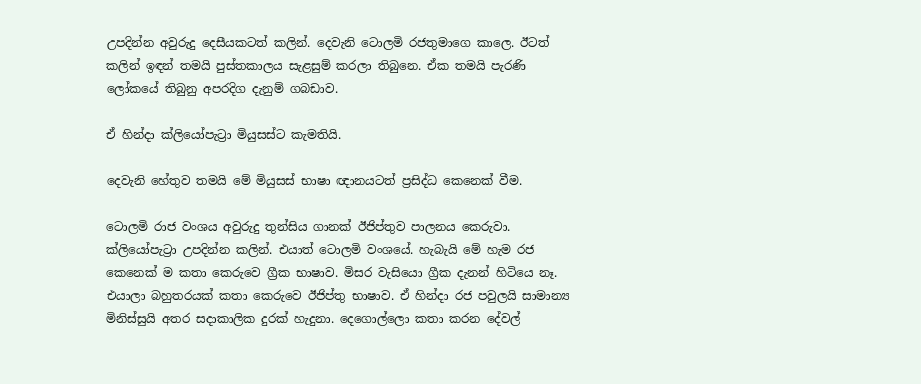උපදින්න අවුරුදු දෙසීයකටත් කලින්. දෙවැනි ටොලමි රජතුමාගෙ කාලෙ. ඊටත් කලින් ඉඳන් තමයි පුස්තකාලය සැළසුම් කරලා තිබුනෙ. ඒක තමයි පැරණි ලෝකයේ තිබුනු අපරදිග දැනුම් ගබඩාව.

ඒ හින්දා ක්ලියෝපැට්‍රා මියුසස්ට කැමතියි.

දෙවැනි හේතුව තමයි මේ මියුසස් භාෂා ඥානයටත් ප්‍රසිද්ධ කෙනෙක් වීම.

ටොලමි රාජ වංශය අවුරුදු තුන්සිය ගානක් ඊජිප්තුව පාලනය කෙරුවා. ක්ලියෝපැට්‍රා උපදින්න කලින්. එයාත් ටොලමි වංශයේ. හැබැයි මේ හැම රජ කෙනෙක් ම කතා කෙරුවෙ ග්‍රීක භාෂාව. මිසර වැසියො ග්‍රීක දැනන් හිටියෙ නෑ. එයාලා බහුතරයක් කතා කෙරුවෙ ඊජිප්තු භාෂාව. ඒ හින්දා රජ පවුලයි සාමාන්‍ය මිනිස්සුයි අතර සදාකාලික දුරක් හැදුනා. දෙගොල්ලො කතා කරන දේවල්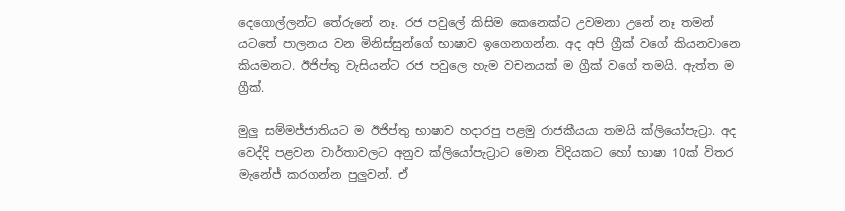දෙගොල්ලන්ට තේරුනේ නෑ. රජ පවුලේ කිසිම කෙනෙක්ට උවමනා උනේ නෑ තමන් යටතේ පාලනය වන මිනිස්සුන්ගේ භාෂාව ඉගෙනගන්න. අද අපි ග්‍රීක් වගේ කියනවානෙ කියමනට. ඊජිප්තු වැසියන්ට රජ පවුලෙ හැම වචනයක් ම ග්‍රීක් වගේ තමයි. ඇත්ත ම ග්‍රීක්.

මුලු සම්මජ්ජාතියට ම ඊජිප්තු භාෂාව හදාරපු පළමු රාජකීයයා තමයි ක්ලියෝපැට්‍රා. අද වෙද්දි පළවන වාර්තාවලට අනුව ක්ලියෝපැට්‍රාට මොන විදියකට හෝ භාෂා 10ක් විතර මැනේජ් කරගන්න පුලුවන්. ඒ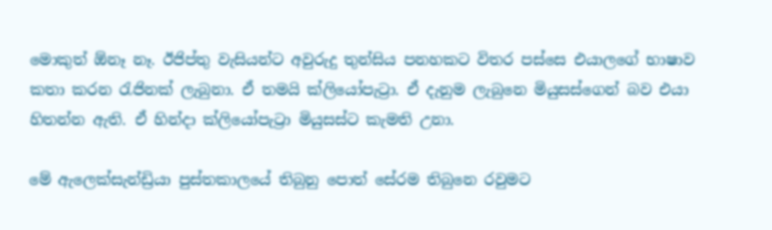මොකුත් ඕනෑ නෑ. ඊජිප්තු වැසියන්ට අවුරුදු තුන්සිය පනහකට විතර පස්සෙ එයාලගේ භාෂාව කතා කරන රැජිනක් ලැබුනා. ඒ තමයි ක්ලියෝපැට්‍රා. ඒ දැනුම ලැබුනෙ මියුසස්ගෙන් බව එයා හිතන්න ඇති. ඒ හින්දා ක්ලියෝපැට්‍රා මියුසස්ට කැමති උනා.

මේ ඇලෙක්සැන්ඩ්‍රියා පුස්තකාලයේ තිබුනු පොත් සේරම තිබුනෙ රවුමට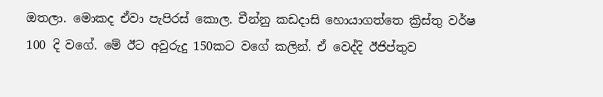ඔතලා. මොකද ඒවා පැපිරස් කොල. චීන්නු කඩදාසි හොයාගත්තෙ ක්‍රිස්තු වර්ෂ 100 දි වගේ. මේ ඊට අවුරුදු 150කට වගේ කලින්. ඒ වෙද්දි ඊජිප්තුව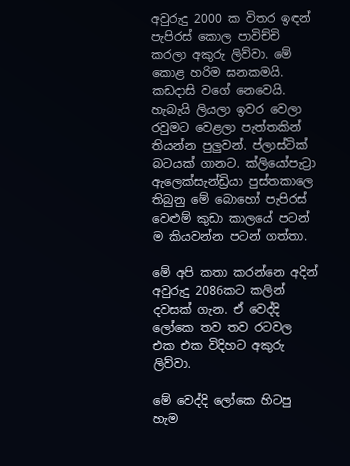අවුරුදු 2000 ක විතර ඉඳන් පැපිරස් කොල පාවිච්චි කරලා අකුරු ලිව්වා. මේ කොළ හරිම ඝනකමයි. කඩදාසි වගේ නෙවෙයි. හැබැයි ලියලා ඉවර වෙලා රවුමට වෙළලා පැත්තකින් තියන්න පුලුවන්. ප්ලාස්ටික් බටයක් ගානට. ක්ලියෝපැට්‍රා ඇලෙක්සැන්ඩ්‍රියා පුස්තකාලෙ තිබුනු මේ බොහෝ පැපිරස් වෙළුම් කුඩා කාලයේ පටන් ම කියවන්න පටන් ගත්තා.

මේ අපි කතා කරන්නෙ අදින් අවුරුදු 2086කට කලින් දවසක් ගැන. ඒ වෙද්දි ලෝකෙ තව තව රටවල එක එක විදිහට අකුරු ලිව්වා.

මේ වෙද්දි ලෝකෙ හිටපු හැම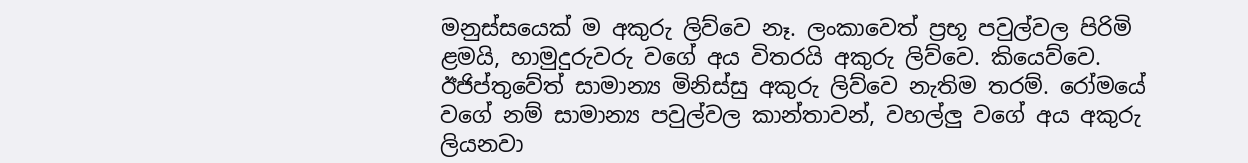මනුස්සයෙක් ම අකුරු ලිව්වෙ නෑ. ලංකාවෙත් ප්‍රභූ පවුල්වල පිරිමි ළමයි, හාමුදුරුවරු වගේ අය විතරයි අකුරු ලිව්වෙ. කියෙව්වෙ. ඊජිප්තුවේත් සාමාන්‍ය මිනිස්සු අකුරු ලිව්වෙ නැතිම තරම්. රෝමයේ වගේ නම් සාමාන්‍ය පවුල්වල කාන්තාවන්, වහල්ලු වගේ අය අකුරු ලියනවා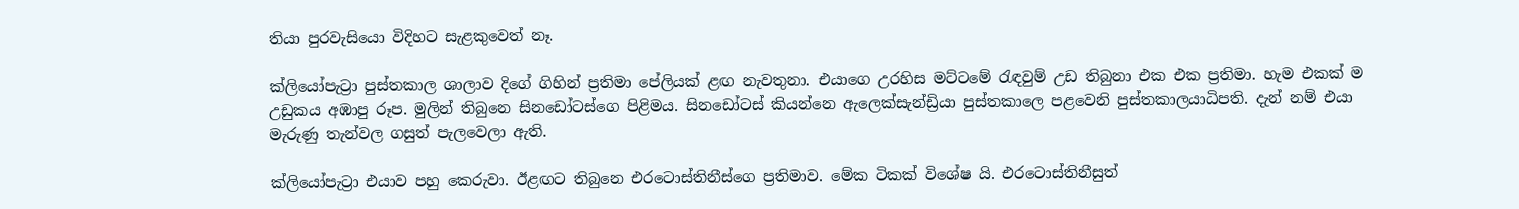තියා පුරවැසියො විදිහට සැළකුවෙත් නෑ.

ක්ලියෝපැට්‍රා පුස්තකාල ශාලාව දිගේ ගිහින් ප්‍රතිමා පේලියක් ළඟ නැවතුනා. එයාගෙ උරහිස මට්ටමේ රැඳවුම් උඩ තිබුනා එක එක ප්‍රතිමා. හැම එකක් ම උඩුකය අඹාපු රූප. මුලින් තිබුනෙ සිනඩෝටස්ගෙ පිළිමය. සිනඩෝටස් කියන්නෙ ඇලෙක්සැන්ඩ්‍රියා පුස්තකාලෙ පළවෙනි පුස්තකාලයාධිපති. දැන් නම් එයා මැරුණු තැන්වල ගසුත් පැලවෙලා ඇති.

ක්ලියෝපැට්‍රා එයාව පහු කෙරුවා. ඊළඟට තිබුනෙ එරටොස්තිනීස්ගෙ ප්‍රතිමාව. මේක ටිකක් විශේෂ යි. එරටොස්තිනීසුත්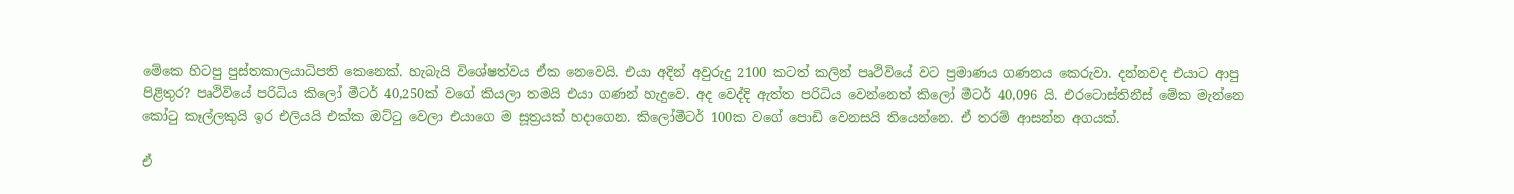මේකෙ හිටපු පුස්තකාලයාධිපති කෙනෙක්. හැබැයි විශේෂත්වය ඒක නෙවෙයි. එයා අදින් අවුරුදු 2100 කටත් කලින් පෘථිවියේ වට ප්‍රමාණය ගණනය කෙරුවා. දන්නවද එයාට ආපු පිළිතුර? පෘථිවියේ පරිධිය කිලෝ මීටර් 40,250ක් වගේ කියලා තමයි එයා ගණන් හැදුවෙ. අද වෙද්දි ඇත්ත පරිධිය වෙන්නෙත් කිලෝ මීටර් 40,096 යි. එරටොස්තිනීස් මේක මැන්නෙ කෝටු කෑල්ලකුයි ඉර එලියයි එක්ක ඔට්ටු වෙලා එයාගෙ ම සූත්‍රයක් හදාගෙන. කිලෝමීටර් 100ක වගේ පොඩි වෙනසයි තියෙන්නෙ. ඒ තරම් ආසන්න අගයක්.

ඒ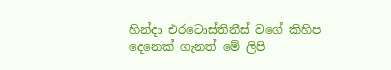හින්දා එරටොස්තිනීස් වගේ කිහිප දෙනෙක් ගැනත් මේ ලිපි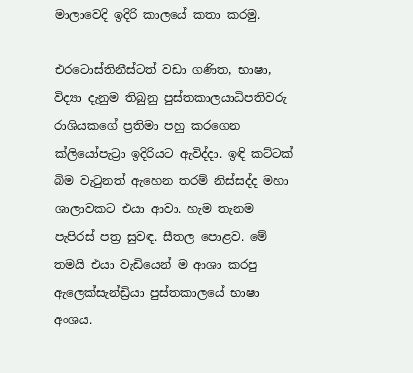මාලාවෙදි ඉදිරි කාලයේ කතා කරමු.

එරටොස්තිනීස්ටත් වඩා ගණිත, භාෂා, විද්‍යා දැනුම තිබුනු පුස්තකාලයාධිපතිවරු රාශියකගේ ප්‍රතිමා පහු කරගෙන ක්ලියෝපැට්‍රා ඉදිරියට ඇවිද්දා. ඉඳි කට්ටක් බිම වැටුනත් ඇහෙන තරම් නිස්සද්ද මහා ශාලාවකට එයා ආවා. හැම තැනම පැපිරස් පත්‍ර සුවඳ. සීතල පොළව. මේ තමයි එයා වැඩියෙන් ම ආශා කරපු ඇලෙක්සැන්ඩ්‍රියා පුස්තකාලයේ භාෂා අංශය.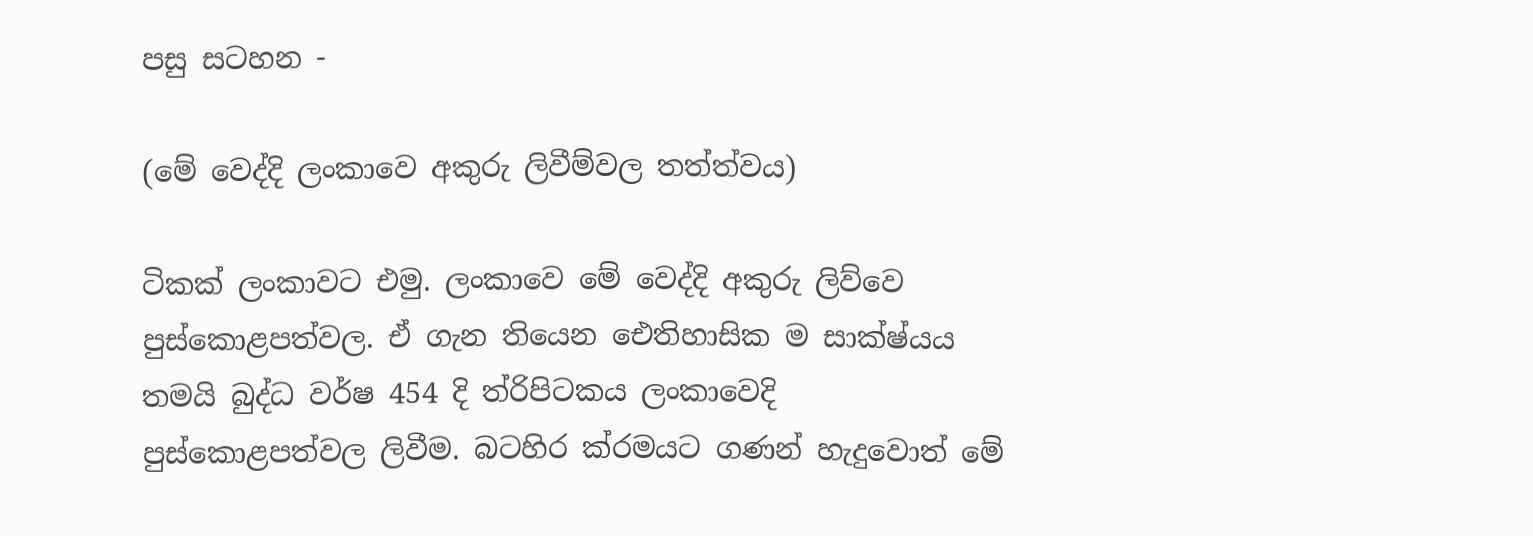පසු සටහන -

(මේ වෙද්දි ලංකාවෙ අකුරු ලිවීම්වල තත්ත්වය)

ටිකක් ලංකාවට එමු. ලංකාවෙ මේ වෙද්දි අකුරු ලිව්වෙ පුස්කොළපත්වල. ඒ ගැන තියෙන ඓතිහාසික ම සාක්ෂ්යය තමයි බුද්ධ වර්ෂ 454 දි ත්රිපිටකය ලංකාවෙදි පුස්කොළපත්වල ලිවීම. බටහිර ක්රමයට ගණන් හැදුවොත් මේ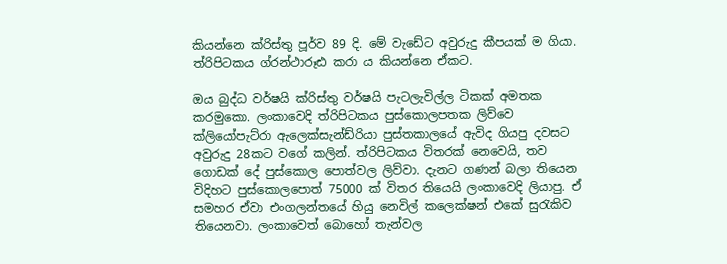කියන්නෙ ක්රිස්තු පූර්ව 89 දි. මේ වැඩේට අවුරුදු කීපයක් ම ගියා.
ත්රිපිටකය ග්රන්ථාරූඪ කරා ය කියන්නෙ ඒකට.

ඔය බුද්ධ වර්ෂයි ක්රිස්තු වර්ෂයි පැටලැවිල්ල ටිකක් අමතක කරමුකො. ලංකාවෙදි ත්රිපිටකය පුස්කොලපතක ලිව්වෙ ක්ලියෝපැට්රා ඇලෙක්සැන්ඩ්රියා පුස්තකාලයේ ඇවිද ගියපු දවසට අවුරුදු 28කට වගේ කලින්. ත්රිපිටකය විතරක් නෙවෙයි, තව ගොඩක් දේ පුස්කොල පොත්වල ලිව්වා. දැනට ගණන් බලා තියෙන විදිහට පුස්කොලපොත් 75000 ක් විතර තියෙයි ලංකාවෙදි ලියාපු. ඒ සමහර ඒවා එංගලන්තයේ හියු නෙවිල් කලෙක්ෂන් එකේ සුරැකිව තියෙනවා. ලංකාවෙත් බොහෝ තැන්වල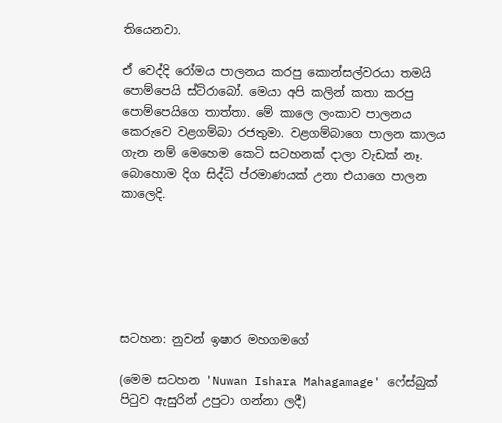තියෙනවා.

ඒ වෙද්දි රෝමය පාලනය කරපු කොන්සල්වරයා තමයි පොම්පෙයි ස්ට්රාබෝ. මෙයා අපි කලින් කතා කරපු පොම්පෙයිගෙ තාත්තා. මේ කාලෙ ලංකාව පාලනය කෙරුවෙ වළගම්බා රජතුමා. වළගම්බාගෙ පාලන කාලය ගැන නම් මෙහෙම කෙටි සටහනක් දාලා වැඩක් නෑ. බොහොම දිග සිද්ධි ප්රමාණයක් උනා එයාගෙ පාලන කාලෙදි.






සටහන: නුවන් ඉෂාර මහගමගේ

(මෙම සටහන 'Nuwan Ishara Mahagamage' ෆේස්බුක් පිටුව ඇසුරින් උපුටා ගන්නා ලදී)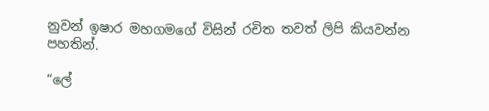නුවන් ඉෂාර මහගමගේ විසින් රචිත තවත් ලිපි කියවන්න පහතින්.

“ලේ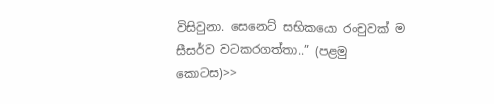විසිවුනා. සෙනෙට් සභිකයො රංචුවක් ම සීසර්ව වටකරගත්තා..” (පළමු කොටස)>>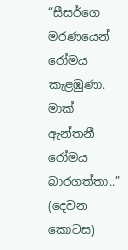“සීසර්ගෙ මරණයෙන් රෝමය කැළඹුණා. මාක් ඇන්තනී රෝමය බාරගත්තා..” (දෙවන කොටස)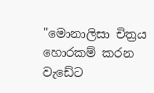"මොනාලිසා චිත්‍රය හොරකම් කරන වැඩේට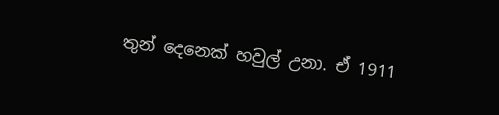තුන් දෙනෙක් හවුල් උනා. ඒ 1911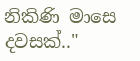නිකිණි මාසෙ දවසක්.."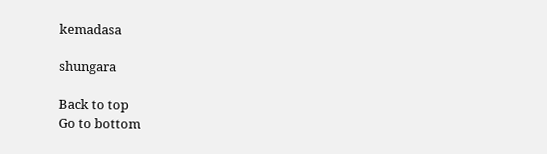kemadasa

shungara

Back to top
Go to bottom